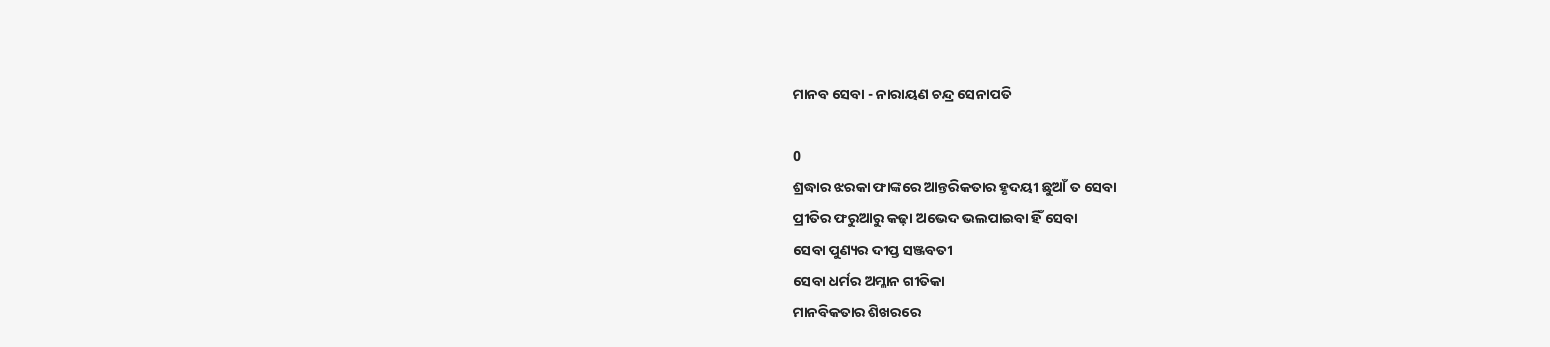ମାନବ ସେବା - ନାରାୟଣ ଚନ୍ଦ୍ର ସେନାପତି

0
ଶ୍ରଦ୍ଧାର ଝରକା ଫାଙ୍କରେ ଆନ୍ତରିକତାର ହୃଦୟୀ ଛୁଆଁ ତ ସେବା
ପ୍ରୀତିର ଫରୁଆରୁ କଢ଼ା ଅଭେଦ ଭଲପାଇବା ହିଁ ସେବା
ସେବା ପୁଣ୍ୟର ଦୀପ୍ତ ସଞ୍ଜବତୀ
ସେବା ଧର୍ମର ଅମ୍ଳାନ ଗୀତିକା
ମାନବିକତାର ଶିଖରରେ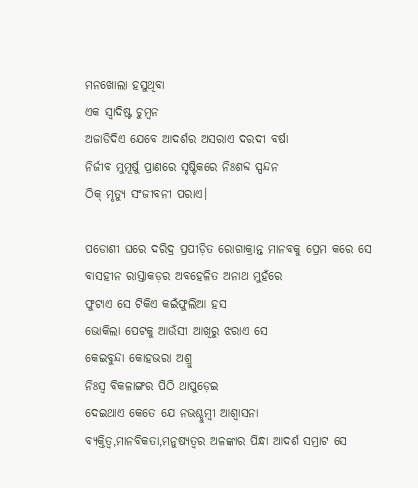ମନଖୋଲା ହସୁଥିବା
ଏକ ସ୍ୱାଦିଷ୍ଟ ଚୁମ୍ବନ
ଅଜାଡିଦିଏ ଯେବେ ଆଦର୍ଶର ଅସରାଏ ଦରଦୀ ବର୍ଷା
ନିର୍ଜୀବ ମୁମୂର୍ଷୁ ପ୍ରାଣରେ ସୃଷ୍ଟିକରେ ନିଃଶବ୍ଦ ସ୍ପନ୍ଦନ
ଠିକ୍ ମୃତ୍ୟୁ ସଂଜୀବନୀ ପରାଏ।

ପଡୋଶୀ ଘରେ ଦରିଦ୍ର ପ୍ରପୀଡ଼ିତ ରୋଗାକ୍ରାନ୍ତ ମାନବକୁ ପ୍ରେମ କରେ ସେ
ବାସହୀନ ରାସ୍ତାକଡ଼ର ଅବହେଳିତ ଅନାଥ ମୁହଁରେ
ଫୁଟାଏ ସେ ଟିକିଏ କଇଁଫୁଲିଆ ହସ
ଭୋକିଲା ପେଟକୁ ଆଉଁସୀ ଆଖିରୁ ଝରାଏ ସେ
କେଇବୁନ୍ଦା କୋହଭରା ଅଶ୍ରୁ
ନିଃସ୍ୱ ବିକଳାଙ୍ଗର ପିଠି ଥାପୁଡ଼େଇ
ଦେଇଥାଏ କେତେ ଯେ ନଭଶ୍ଚୁମ୍ବୀ ଆଶ୍ୱାସନା
ବ୍ୟକ୍ତିତ୍ୱ,ମାନବିକତା,ମନୁଷ୍ୟତ୍ୱର ଅଳଙ୍କାର ପିନ୍ଧା ଆଦର୍ଶ ସମ୍ରାଟ ସେ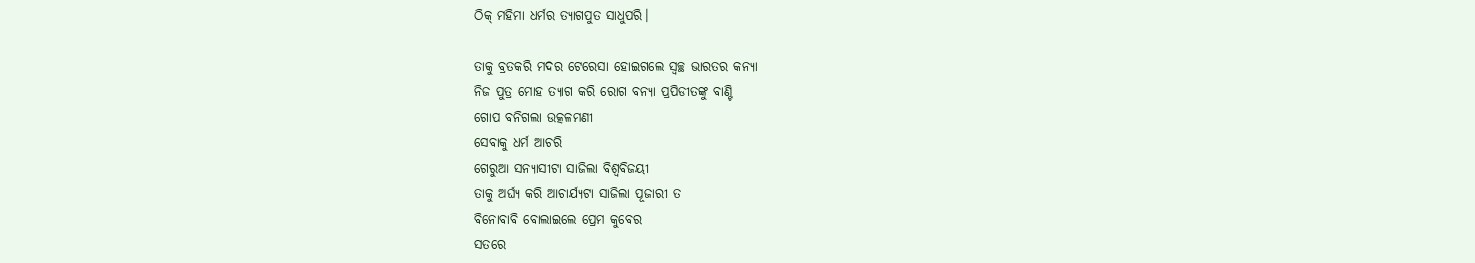ଠିକ୍ ମହିମା ଧର୍ମର ତ୍ୟାଗପୁତ ସାଧୁପରି।

ତାକୁ ବ୍ରତକରି ମଦର ଟେରେସା ହୋଇଗଲେ ସ୍ଵଚ୍ଛ ଭାରତର କନ୍ୟା
ନିଜ ପୁତ୍ର ମୋହ ତ୍ୟାଗ କରି ରୋଗ ବନ୍ୟା ପ୍ରପିଡୀତଙ୍କୁ ବାଣ୍ଟି
ଗୋପ ବନିଗଲା ଉତ୍କଳମଣୀ
ସେବାକୁ ଧର୍ମ ଆଚରି
ଗେରୁଆ ସନ୍ୟାସୀଟା ସାଜିଲା ବିଶ୍ବବିଜୟୀ
ତାକୁ ଅର୍ଘ୍ୟ କରି ଆଚାର୍ଯ୍ୟଟା ସାଜିଲା ପୂଜାରୀ ତ
ବିନୋବାବି ବୋଲାଇଲେ ପ୍ରେମ କୁବେର
ସତରେ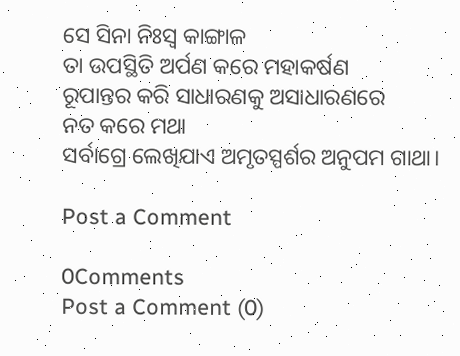ସେ ସିନା ନିଃସ୍ୱ କାଙ୍ଗାଳ
ତା ଉପସ୍ଥିତି ଅର୍ପଣ କରେ ମହାକର୍ଷଣ
ରୂପାନ୍ତର କରି ସାଧାରଣକୁ ଅସାଧାରଣରେ
ନତ କରେ ମଥା
ସର୍ବାଗ୍ରେ ଲେଖିଯାଏ ଅମୃତସ୍ପର୍ଶର ଅନୁପମ ଗାଥା।

Post a Comment

0Comments
Post a Comment (0)